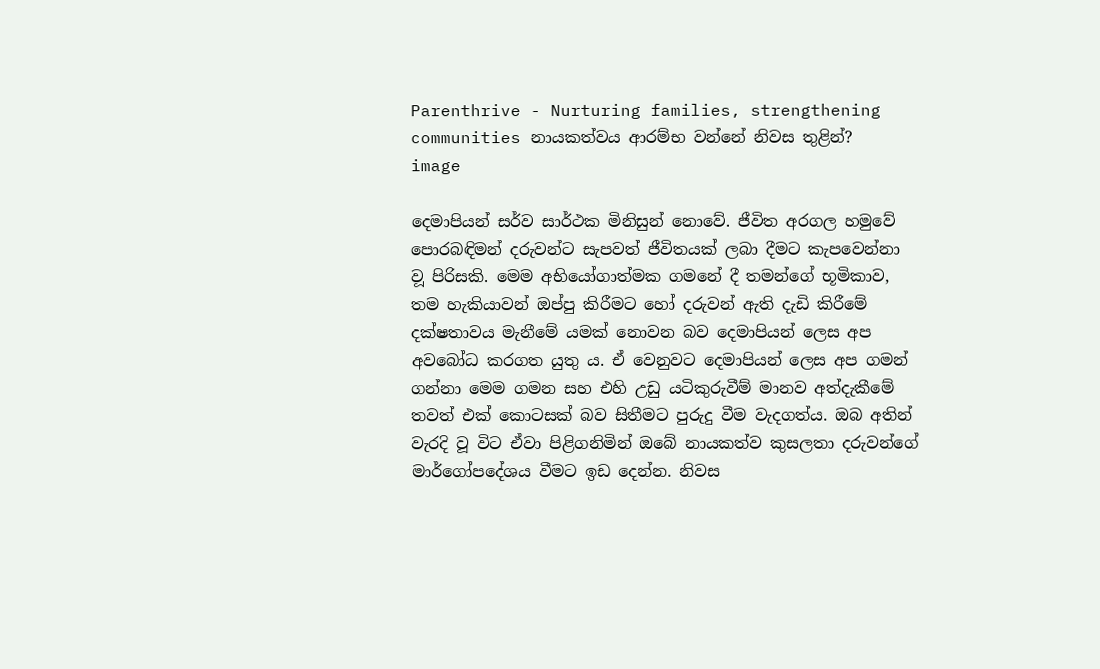Parenthrive - Nurturing families, strengthening communities නායකත්වය ආරම්භ වන්නේ නිවස තුළින්?
image

දෙමාපියන් සර්ව සාර්ථක මිනිසුන් නොවේ. ජීවිත අරගල හමුවේ පොරබඳිමන් දරුවන්ට සැපවත් ජීවිතයක් ලබා දීමට කැපවෙන්නා ව‍ූ පිරිසකි. මෙම අභියෝගාත්මක ගමනේ දී තමන්ගේ භූමිකාව, තම හැකියාවන් ඔප්පු කිරීමට හෝ දරුවන් ඇති දැඩි කිරීමේ දක්ෂතාවය මැනීමේ යමක් නොවන බව දෙමාපියන් ලෙස අප අවබෝධ කරගත යුතු ය. ඒ වෙනුවට දෙමාපියන් ලෙස අප ගමන් ගන්නා මෙම ගමන සහ එහි උඩු යටිකුරුවීම් මානව අත්දැකීමේ තවත් එක් කොටසක් බව සිතීමට පුරුදු වීම වැදගත්ය. ඔබ අතින් වැරදි වූ විට ඒවා පිළිගනිමින් ඔබේ නායකත්ව කුසලතා දරුවන්ගේ මාර්ගෝපදේශය වීමට ඉඩ දෙන්න. නිවස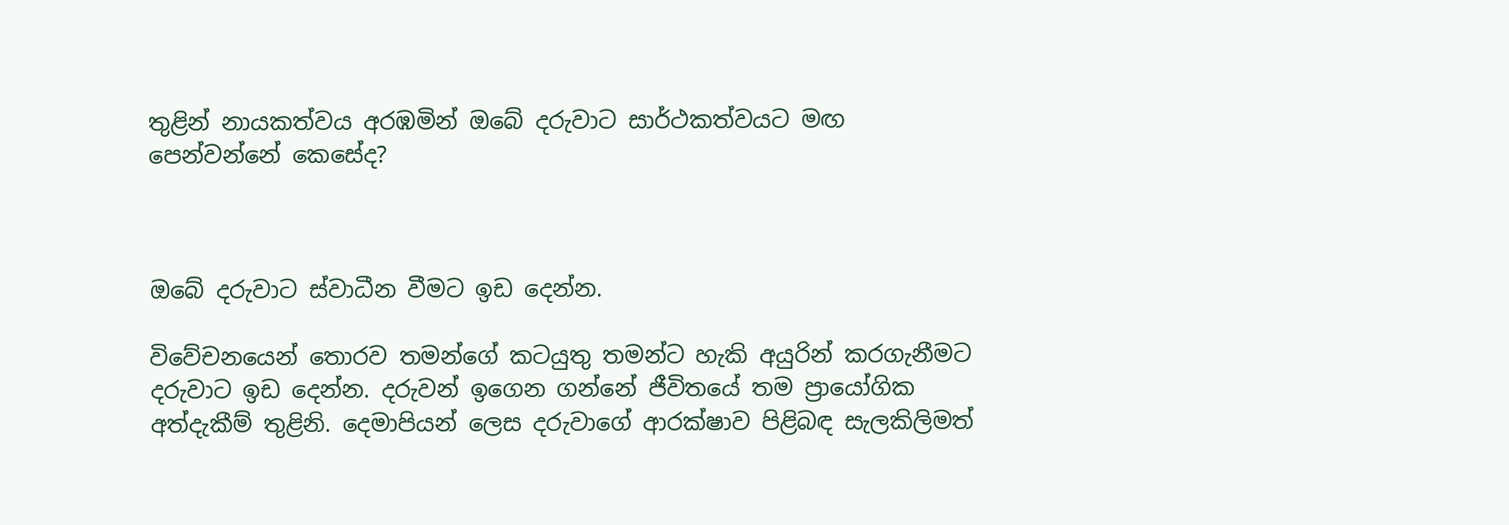තුළින් නායකත්වය අරඹමින් ඔබේ දරුවාට සාර්ථකත්වයට මඟ පෙන්වන්නේ කෙසේද?



ඔබේ දරුවාට ස්වාධීන වීමට ඉඩ දෙන්න.

විවේචනයෙන් තොරව තමන්ගේ කටයුතු තමන්ට හැකි අයුරින් කරගැනීමට දරුවාට ඉඩ දෙන්න. දරුවන් ඉගෙන ගන්නේ ජීවිතයේ තම ප්‍රායෝගික අත්දැකීම් තුළිනි. දෙමාපියන් ලෙස දරුවාගේ ආරක්ෂාව පිළිබඳ සැලකිලිමත්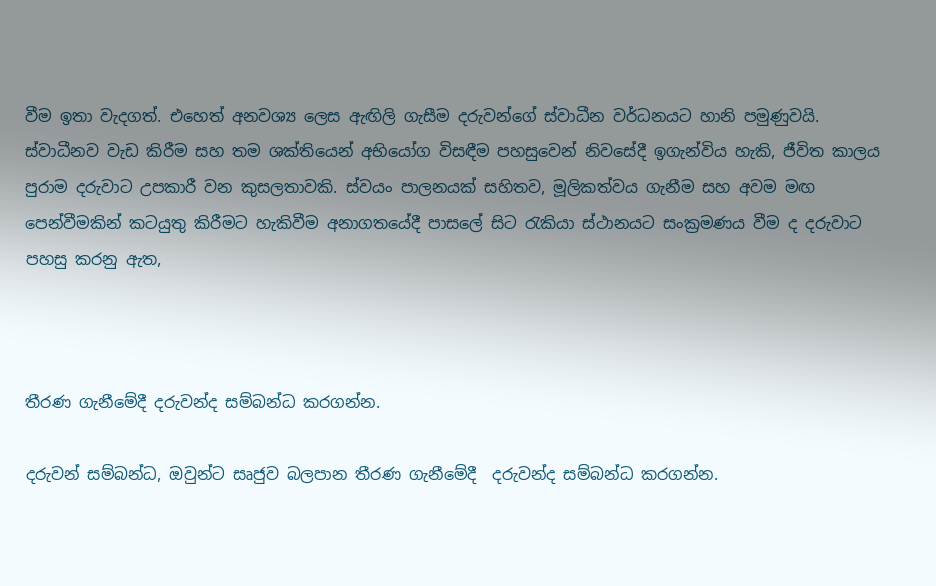වීම ඉතා වැදගත්. එහෙත් අනවශ්‍ය ලෙස ඇඟිලි ගැසීම දරුවන්ගේ ස්වාධීන වර්ධනයට හානි පමුණුවයි. ස්වාධීනව වැඩ කිරීම සහ තම ශක්තියෙන් අභියෝග විසඳීම පහසුවෙන් නිවසේදී ඉගැන්විය හැකි, ජීවිත කාලය පුරාම දරුවාට උපකාරී වන කුසලතාවකි. ස්වයං පාලනයක් සහිතව, මූලිකත්වය ගැනීම සහ අවම මඟ පෙන්වීමකින් කටයුතු කිරීමට හැකිවීම අනාගතයේදී පාසලේ සිට රැකියා ස්ථානයට සංක්‍රමණය වීම ද දරුවාට පහසු කරනු ඇත,



තීරණ ගැනීමේදී දරුවන්ද සම්බන්ධ කරගන්න.

දරුවන් සම්බන්ධ, ඔවුන්ට සෘජුව බලපාන තීරණ ගැනීමේදී  දරුවන්ද සම්බන්ධ කරගන්න.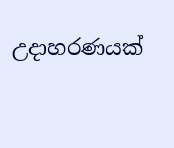උදාහරණයක්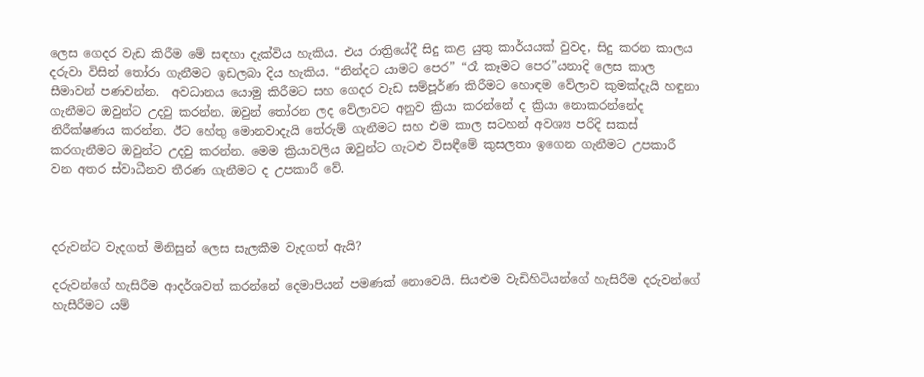ලෙස ගෙදර වැඩ කිරීම මේ සඳහා දැක්විය හැකිය. එය රාත්‍රියේදී සිදු කළ යුතු කාර්යයක් වුවද, සිදු කරන කාලය දරුවා විසින් තෝරා ගැනීමට ඉඩලබා දිය හැකිය. “නින්දට යාමට පෙර” “රෑ කෑමට පෙර”යනාදි ලෙස කාල සීමාවන් ප‍ණවන්න.  අවධානය යොමු කිරීමට සහ ගෙදර වැඩ සම්පූර්ණ කිරීමට හොඳම වේලාව කුමක්දැයි හඳුනා ගැනීමට ඔවුන්ට උදවු කරන්න. ඔවුන් තෝරන ලද වේලාවට අනුව ක්‍රියා කරන්නේ ද ක්‍රියා නොකරන්නේද නිරීක්ෂණය කරන්න. ඊට හේතු මොනවාදැයි තේරුම් ගැනීමට සහ එම කාල සටහන් අවශ්‍ය පරිදි සකස් කරගැනීමට ඔවුන්ට උදවු කරන්න. මෙම ක්‍රියාවලිය ඔවුන්ට ගැටළු විසඳීමේ කුසලතා ඉගෙන ගැනීමට උපකාරී වන අතර ස්වාධීනව තීරණ ගැනීමට ද උපකාරී වේ.



දරුවන්ට වැදගත් මිනිසුන් ලෙස සැලකීම වැදගත් ඇයි?

දරුවන්ගේ හැසිරීම ආදර්ශවත් කරන්නේ දෙමාපියන් පමණක් නොවෙයි. සියළුම වැඩිහිටියන්ගේ හැසිරීම දරුවන්ගේ හැසීරීමට යම්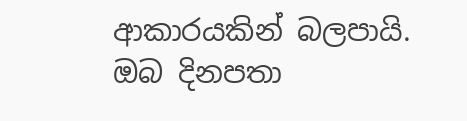ආකාරයකින් බලපායි. ඔබ දිනපතා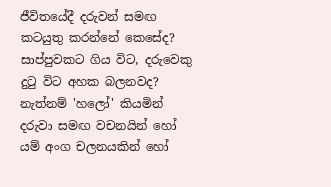ජීවිතයේදී දරුවන් සමඟ කටයුතු කරන්නේ කෙසේද? සාප්පුවකට ගිය විට, දරුවෙකු දුටු විට අහක බලනවද? නැත්නම් 'හලෝ' කියමින් දරුවා සමඟ වචනයින් හෝ යම් අංග චලනයකින් හෝ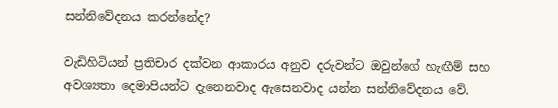සන්නිවේදනය කරන්නේද?

වැඩිහිටියන් ප්‍රතිචාර දක්වන ආකාරය අනුව දරුවන්ට ඔවුන්ගේ හැඟීම් සහ අවශ්‍යතා දෙමාපියන්ට දැනෙනවාද ඇසෙනවාද යන්න සන්නිවේදනය වේ.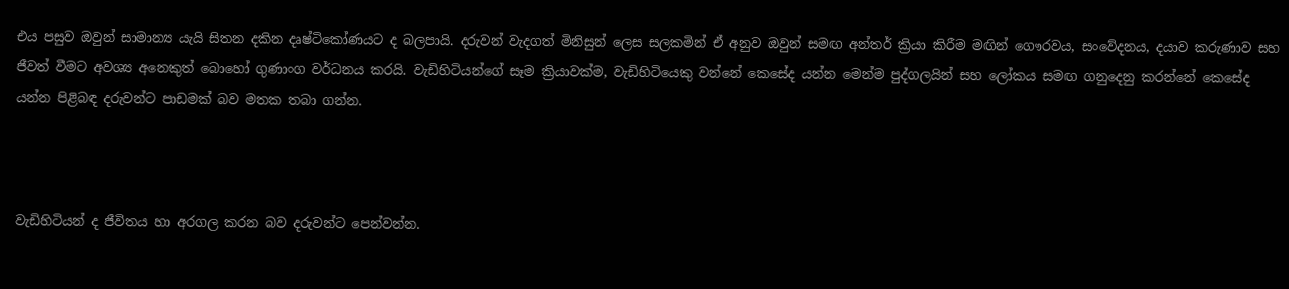එය පසුව ඔවුන් සාමාන්‍ය යැයි සිතන දකින දෘෂ්ටිකෝණයට ද බලපායි. දරුවන් වැදගත් මිනිසුන් ලෙස සලකමින් ඒ අනුව ඔවුන් සමඟ අන්තර් ක්‍රියා කිරීම මඟින් ගෞරවය, සංවේදනය, දයාව කරුණාව සහ ජීවත් වීමට අවශ්‍ය අනෙකුත් බොහෝ ගුණාංග වර්ධනය කරයි. වැඩිහිටියන්ගේ සෑම ක්‍රියාවක්ම, වැඩිහිටියෙකු වන්නේ කෙසේද යන්න මෙන්ම පුද්ගලයින් සහ ලෝකය සමඟ ගනුදෙනු කරන්නේ කෙසේද යන්න පිළිබඳ දරුවන්ට පාඩමක් බව මතක තබා ගන්න.



වැඩිහිටියන් ද ජීවිතය හා අරගල කරන බව දරුවන්ට පෙන්වන්න.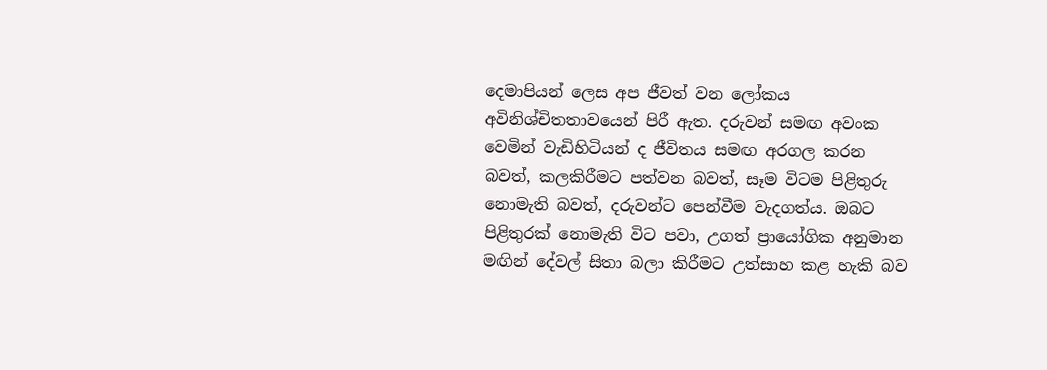දෙමාපියන් ලෙස අප ජීවත් වන ලෝකය අවිනිශ්චිතතාවයෙන් පිරී ඇත. දරුවන් සමඟ අවංක වෙමින් වැඩිහිටියන් ද ජීවිතය සමඟ අරගල කරන බවත්, කලකිරීමට පත්වන බවත්, සෑම විටම පිළිතුරු නොමැති බවත්, දරුවන්ට පෙන්වීම වැදගත්ය. ඔබට පිළිතුරක් නොමැති විට පවා, උගත් ප්‍රායෝගික අනුමාන මඟින් දේවල් සිතා බලා කිරීමට උත්සාහ කළ හැකි බව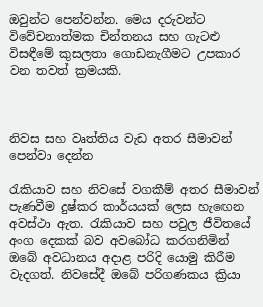ඔවුන්ට පෙන්වන්න. මෙය දරුවන්ට විවේචනාත්මක චින්තනය සහ ගැටළු විසඳීමේ කුසලතා ගොඩනැගීමට උපකාර වන තවත් ක්‍රමයකි.



නිවස සහ වෘත්තිය වැඩ අතර සීමාවන් පෙන්වා දෙන්න

රැකියාව සහ නිවසේ වගකීම් අතර සීමාවන් පැණවීම දුෂ්කර කාර්යයක් ලෙස හැඟෙන අවස්ථා ඇත. රැකියාව සහ පවුල ජීවිතයේ අංග දෙකක් බව අවබෝධ කරගනිමින් ඔබේ අවධානය අදාළ පරිදි යොමු කිරීම වැදගත්. නිවසේදී ඔබේ පරිගණකය ක්‍රියා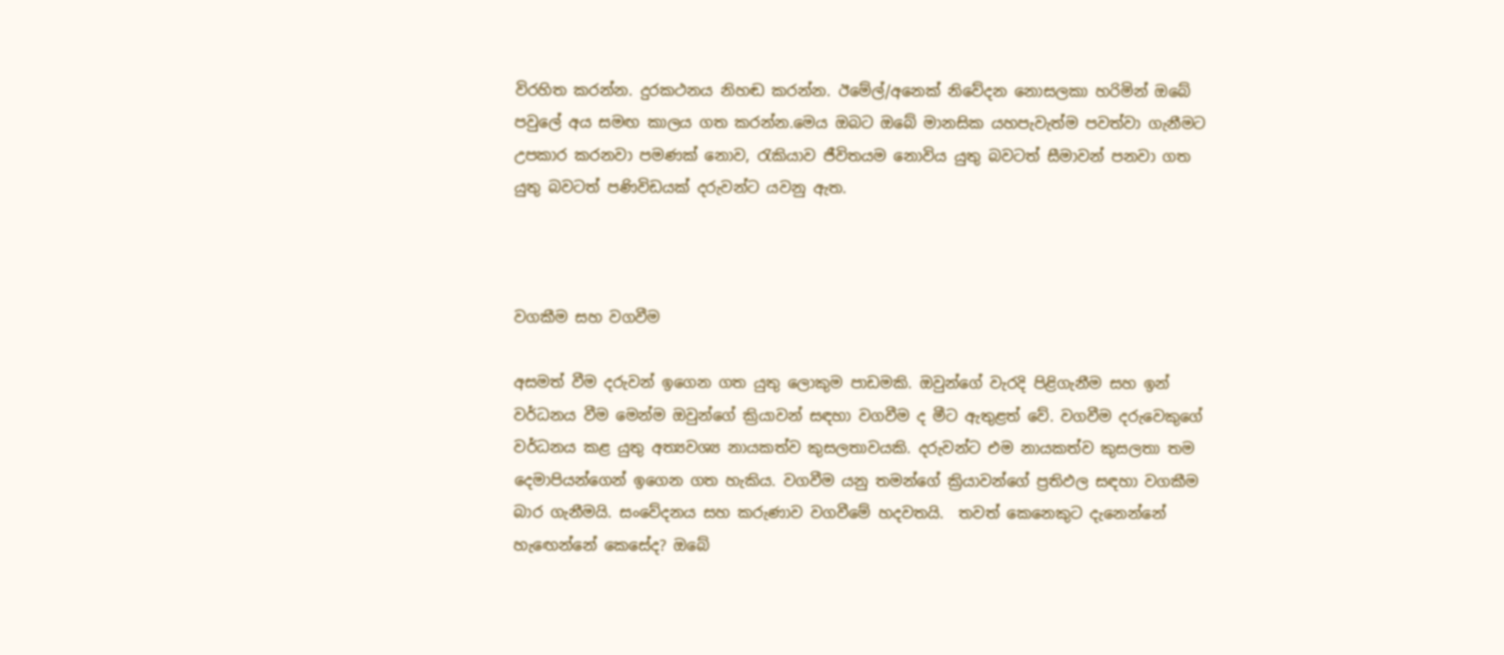විරහිත කරන්න. දුරකථනය නිහඬ කරන්න. ඊමේල්/අනෙක් නිවේදන නොසලකා හරිමින් ඔබේ පවුලේ අය සමඟ කාලය ගත කරන්න.මෙය ඔබට ඔබේ මානසික යහපැවැත්ම පවත්වා ගැනීමට උපකාර කරනවා පමණක් නොව, රැකියාව ජීවිතයම නොවිය යුතු බවටත් සීමාවන් පනවා ගත යුතු බවටත් පණිවිඩයක් දරුවන්ට යවනු ඇත.



වගකීම සහ වගවීම

අසමත් වීම දරුවන් ඉගෙන ගත යුතු ලොකුම පාඩමකි. ඔවුන්ගේ වැරදි පිළිගැනීම සහ ඉන් වර්ධනය වීම මෙන්ම ඔවුන්ගේ ක්‍රියාවන් සඳහා වගවීම ද මීට ඇතුළත් වේ. වගවීම දරුවෙකුගේ වර්ධනය කළ යුතු අත්‍යවශ්‍ය නායකත්ව කුසලතාවයකි. දරුවන්ට එම නායකත්ව කුසලතා තම දෙමාපියන්ගෙන් ඉගෙන ගත හැකිය. වගවීම යනු තමන්ගේ ක්‍රියාවන්ගේ ප්‍රතිඵල සඳහා වගකීම බාර ගැනීමයි. සංවේදනය සහ කරුණාව වගවීමේ හදවතයි.  තවත් කෙනෙකුට දැනෙන්නේ හැඟෙන්නේ කෙසේද? ඔබේ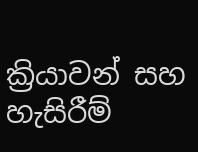ක්‍රියාවන් සහ හැසිරීම්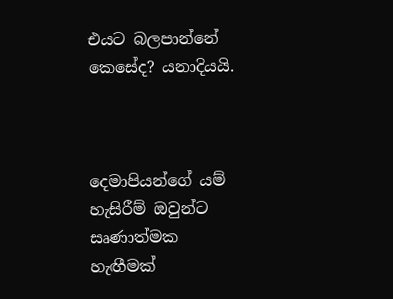එයට බලපාන්නේ කෙසේද? යනාදියයි.



දෙමාපියන්ගේ යම් හැසිරීම් ඔවුන්ට සෘණාත්මක හැඟීමක්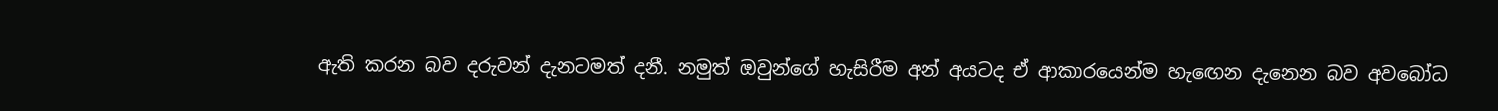ඇති කරන බව දරුවන් දැනටමත් දනී. නමුත් ඔවුන්ගේ හැසිරීම අන් අයටද ඒ ආකාරයෙන්ම හැඟෙන දැනෙන බව අවබෝධ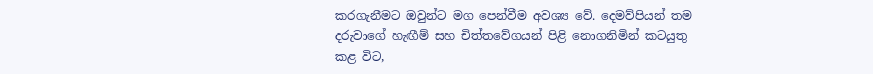කරගැනීමට ඔවුන්ට මග පෙන්වීම අවශ්‍ය වේ. දෙමව්පියන් තම දරුවාගේ හැඟීම් සහ චිත්තවේගයන් පිළි නොගනිමින් කටයුතු කළ විට,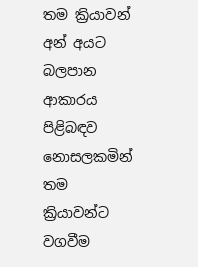තම ක්‍රියාවන් අන් අයට බලපාන ආකාරය පිළිබඳව නොසලකමින් තම ක්‍රියාවන්ට වගවීම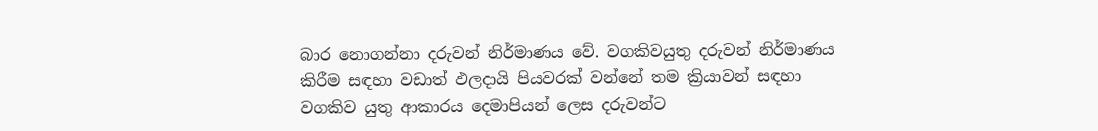බාර නොගන්නා දරුවන් නිර්මාණය වේ. වගකිවයුතු දරුවන් නිර්මාණය කිරීම සඳහා වඩාත් ඵලදායි පියවරක් වන්නේ තම ක්‍රියාවන් සඳහා වගකිව යුතු ආකාරය දෙමාපියන් ලෙස දරුවන්ට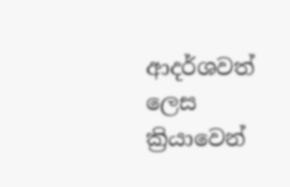ආදර්ශවත් ලෙස ක්‍රියාවෙන්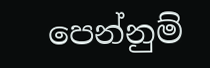පෙන්නුම්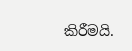කිරීමයි.